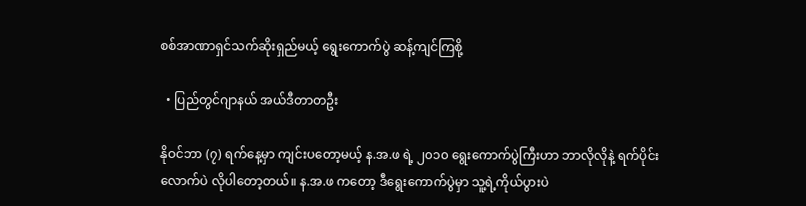စစ်အာဏာရှင်သက်ဆိုးရှည်မယ့် ရွေးကောက်ပွဲ ဆန့်ကျင်ကြစို့

  • ပြည်တွင်ဂျာနယ် အယ်ဒီတာတဦး

နိုဝင်ဘာ (၇) ရက်နေ့မှာ ကျင်းပတော့မယ့် န.အ.ဖ ရဲ့ ၂၀၁၀ ရွေးကောက်ပွဲကြီးဟာ ဘာလိုလိုနဲ့ ရက်ပိုင်းလောက်ပဲ လိုပါတော့တယ်။ န.အ.ဖ ကတော့ ဒီရွေးကောက်ပွဲမှာ သူ့ရဲ့ကိုယ်ပွားပဲ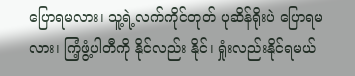ပြောရမလား၊ သူ့ရဲ့လက်ကိုင်တုတ် ပုဆိန်ရိုးပဲ ပြောရမလား၊ ကြံ့ဖွံ့ပါတီကို နိုင်လည်း နိုင်၊ ရှုံးလည်းနိုင်ရမယ်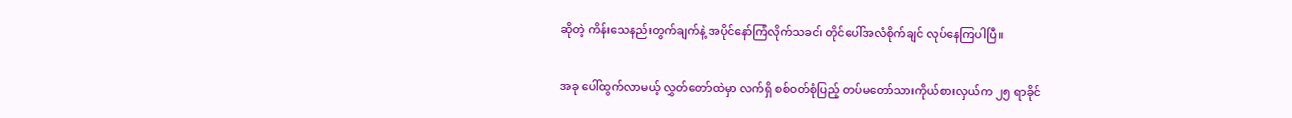ဆိုတဲ့ ကိန်းသေနည်းတွက်ချက်နဲ့ အပိုင်နော်ကြံလိုက်သခင၊် တိုင်ပေါ်အလံစိုက်ချင် လုပ်နေကြပါပြီ။

အခု ပေါ်ထွက်လာမယ့် လွှတ်တော်ထဲမှာ လက်ရှိ စစ်ဝတ်စုံပြည့် တပ်မတော်သားကိုယ်စားလှယ်က ၂၅ ရာခိုင်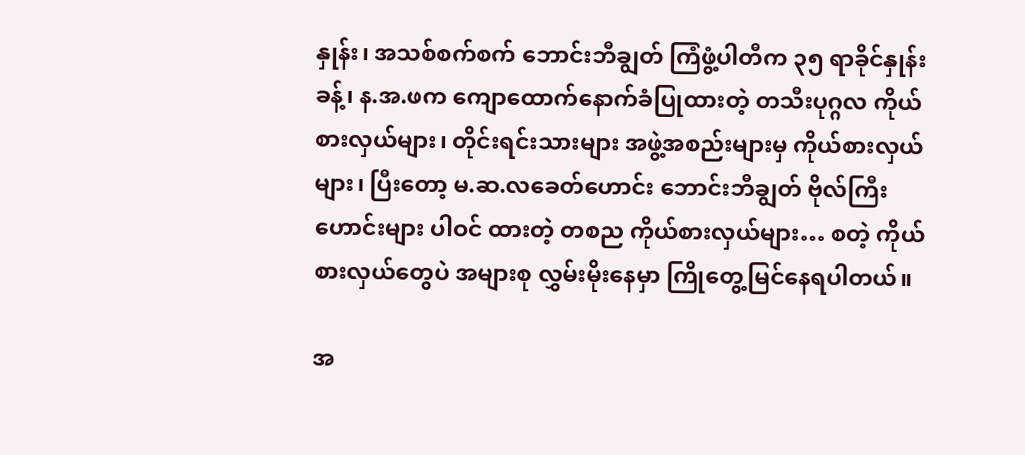နှုန်း၊ အသစ်စက်စက် ဘောင်းဘီချွတ် ကြံဖွံ့ပါတီက ၃၅ ရာခိုင်နှုန်းခန့်၊ န.အ.ဖက ကျောထောက်နောက်ခံပြုထားတဲ့ တသီးပုဂ္ဂလ ကိုယ်စားလှယ်များ၊ တိုင်းရင်းသားများ အဖွဲ့အစည်းများမှ ကိုယ်စားလှယ်များ၊ ပြီးတော့ မ.ဆ.လခေတ်ဟောင်း ဘောင်းဘီချွတ် ဗိုလ်ကြီးဟောင်းများ ပါဝင် ထားတဲ့ တစည ကိုယ်စားလှယ်များ… စတဲ့ ကိုယ်စားလှယ်တွေပဲ အများစု လွှမ်းမိုးနေမှာ ကြိုတွေ့မြင်နေရပါတယ်။

အ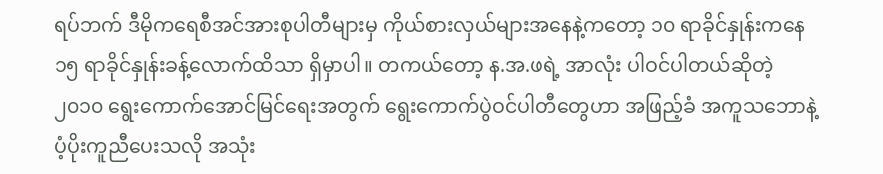ရပ်ဘက် ဒီမိုကရေစီအင်အားစုပါတီများမှ ကိုယ်စားလှယ်များအနေနဲ့ကတော့ ၁၀ ရာခိုင်နှုန်းကနေ ၁၅ ရာခိုင်နှုန်းခန့်လောက်ထိသာ ရှိမှာပါ။ တကယ်တော့ န.အ.ဖရဲ့ အာလုံး ပါဝင်ပါတယ်ဆိုတဲ့ ၂၀၁၀ ရွေးကောက်အောင်မြင်ရေးအတွက် ရွေးကောက်ပွဲဝင်ပါတီတွေဟာ အဖြည့်ခံ အကူသဘောနဲ့ ပံ့ပိုးကူညီပေးသလို အသုံး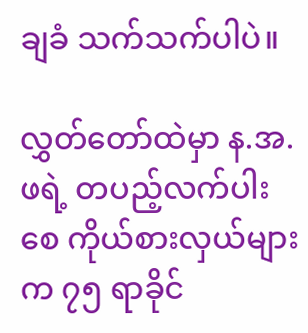ချခံ သက်သက်ပါပဲ။

လွှတ်တော်ထဲမှာ န.အ.ဖရဲ့ တပည့်လက်ပါးစေ ကိုယ်စားလှယ်များက ၇၅ ရာခိုင်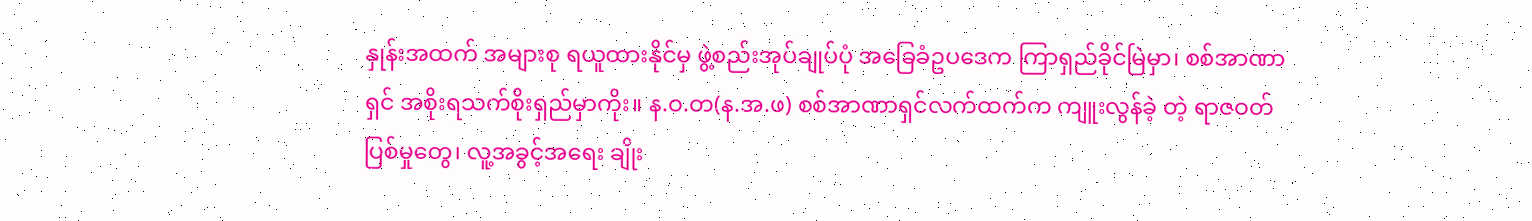နှုန်းအထက် အများစု ရယူထားနိုင်မှ ဖွဲ့စည်းအုပ်ချုပ်ပုံ အခြေခံဥပဒေက ကြာရှည်ခိုင်မြဲမှာ၊ စစ်အာဏာရှင် အစိုးရသက်စိုးရှည်မှာကိုး။ န.ဝ.တ(န.အ.ဖ) စစ်အာဏာရှင်လက်ထက်က ကျူးလွန်ခဲ့ တဲ့ ရာဇဝတ်ပြစ်မှုတွေ၊ လူ့အခွင့်အရေး ချိုး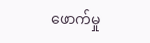ဖောက်မှု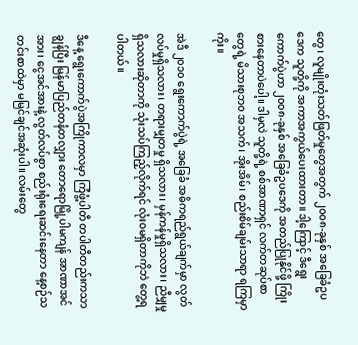တွေ၊ လူမျိုးတုံးသတ်ဖြတ်မှုတွေအတွက် ၂၀၀၈-ခုနှစ် အခြေခံဥပဒေက သူတို့ကို အကာအကွယ်ပေးထားတာ။ ဒါ့ကြောင့် ဒီရွေးကောက်ပွဲဟာ ၂၀၀၈-ခုနှစ် အခြေခံဥပဒေကို အတည်ပြုနိုင်ဖို့ ကြိုးစားနေတာပဲပေါ့။ ဒါမှလဲ သူတို့ရဲ့ စစ်အာဏာရှင် လက်တဆုပ်စာတွေရဲ့ မိသားစုဘ၀ အသက်၊ အိုးအိမ်၊ စည်းစိမ်ချမ်းသာရာ ရကြမှာကိုး။

အဲဒီ ၂၀၁၀ ရွေးကောက်ပွဲရဲ့ အခြေခံ အဓိကရည်ရွယ်ချက်မှာ လွတ်လပ်မှုရှိသလား၊ တရားမျှတမှု ရှိသလား၊ မှန်ကန်မှုရှိသလား၊ ညီမျှမှုရှိသလားဆိုတာကို သုံးသပ်ကြည့်လိုက်ရင် လုံးဝမရှိတာကိုဘဲ တွေ့ရပါတယ်။

ဒီနေ့ ရွေးကောက်ပွဲအကြိုကာလမှာ ကြံဖွံ့ပါတီ တပါတီတည်းကသာ ချွန်ပြီး မြန်မာပြည်တနံတလျှား တောရောမြို့ပါမကျန် အာဏာအင် အား၊ ငွေအင်အားနဲ့ လွတ်လပ်စွာ စည်းရုံးရေးဆင်းနေတာ နေ့စဉ်သတင်းစာထဲမှာ မမြင်ချင်အဆုံးပါ။ လမ်းတွေ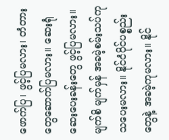ဖောက်ပြ၊ ဖွင့်ပြမလား၊ တံတားတွေဆောက်ပြမလား။ ဆေးရုံဆေးပေးခန်းတွေ ဖွင့်ပြမလား။ မျက်စိ မျက်မှန် အခမဲ့စမ်းသပ်ကုသပေးမလား။ နိုင်ငံပိုင်ပစ္စည်းတွေနဲ့ အခမဲ့ကုမလား။ နိုင်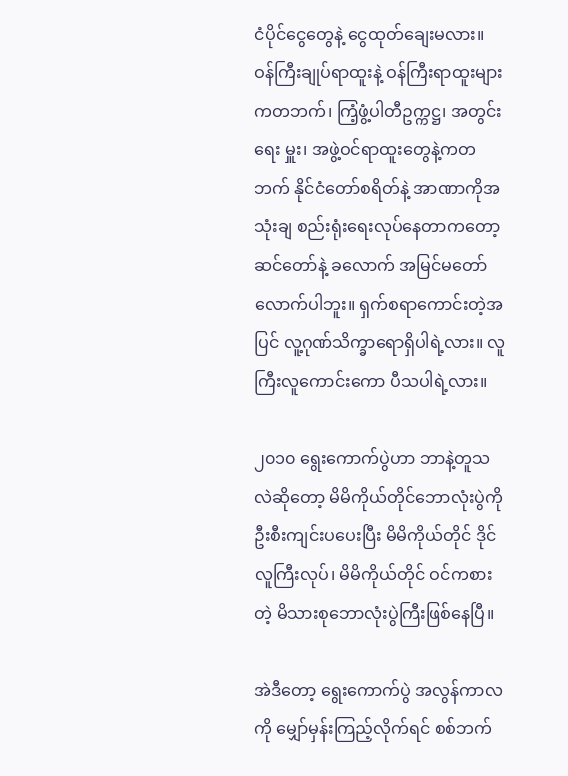ငံပိုင်ငွေတွေနဲ့ ငွေထုတ်ချေးမလား။ ဝန်ကြီးချုပ်ရာထူးနဲ့ ဝန်ကြီးရာထူးများကတဘက်၊ ကြံ့ဖွံ့ပါတီဥက္ကဋ္ဌ၊ အတွင်းရေး မှူး၊ အဖွဲ့ဝင်ရာထူးတွေနဲ့ကတဘက် နိုင်ငံတော်စရိတ်နဲ့ အာဏာကိုအသုံးချ စည်းရုံးရေးလုပ်နေတာကတော့ ဆင်တော်နဲ့ ခလောက် အမြင်မတော်လောက်ပါဘူး။ ရှက်စရာကောင်းတဲ့အပြင် လူ့ဂုဏ်သိက္ခာရောရှိပါရဲ့လား။ လူကြီးလူကောင်းကော ပီသပါရဲ့လား။

၂၀၁၀ ရွေးကောက်ပွဲဟာ ဘာနဲ့တူသလဲဆိုတော့ မိမိကိုယ်တိုင်ဘောလုံးပွဲကို ဦးစီးကျင်းပပေးပြီး မိမိကိုယ်တိုင် ဒိုင်လူကြီးလုပ်၊ မိမိကိုယ်တိုင် ဝင်ကစားတဲ့ မိသားစုဘောလုံးပွဲကြီးဖြစ်နေပြီ။

အဲဒီတော့ ရွေးကောက်ပွဲ အလွန်ကာလကို မျှော်မှန်းကြည့်လိုက်ရင် စစ်ဘက်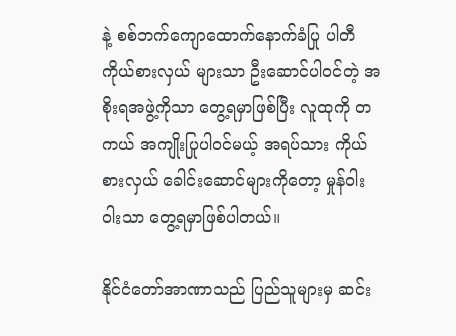နဲ့ စစ်ဘက်ကျောထောက်နောက်ခံပြု ပါတီကိုယ်စားလှယ် များသာ ဦးဆောင်ပါဝင်တဲ့ အစိုးရအဖွဲ့ကိုသာ တွေ့ရမှာဖြစ်ပြီး လူထုကို တကယ် အကျိုးပြုပါဝင်မယ့် အရပ်သား ကိုယ်စားလှယ် ခေါင်းဆောင်များကိုတော့ မှုန်ဝါးဝါးသာ တွေ့ရမှာဖြစ်ပါတယ်။

နိုင်ငံတော်အာဏာသည် ပြည်သူများမှ ဆင်း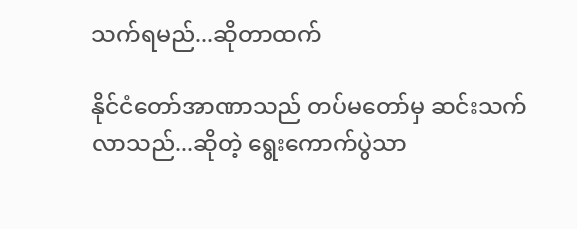သက်ရမည်...ဆိုတာထက်

နိုင်ငံတော်အာဏာသည် တပ်မတော်မှ ဆင်းသက်လာသည်...ဆိုတဲ့ ရွေးကောက်ပွဲသာ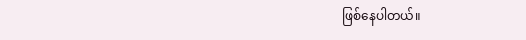ဖြစ်နေပါတယ်။